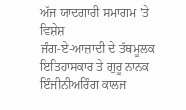ਅੱਜ ਯਾਦਗਾਰੀ ਸਮਾਗਮ 'ਤੇ ਵਿਸ਼ੇਸ਼
ਜੰਗ-ਏ-ਆਜ਼ਾਦੀ ਦੇ ਤੱਥਮੂਲਕ ਇਤਿਹਾਸਕਾਰ ਤੇ ਗੁਰੂ ਨਾਨਕ ਇੰਜੀਨੀਅਰਿੰਗ ਕਾਲਜ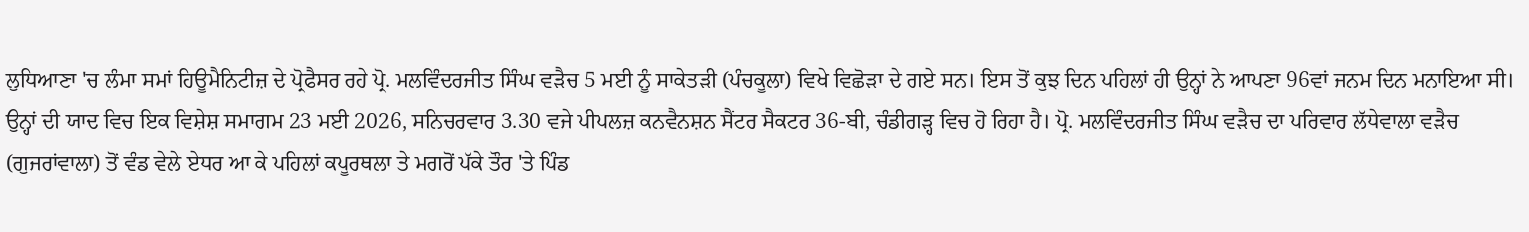ਲੁਧਿਆਣਾ 'ਚ ਲੰਮਾ ਸਮਾਂ ਹਿਊਮੈਨਿਟੀਜ਼ ਦੇ ਪ੍ਰੋਫੈਸਰ ਰਹੇ ਪ੍ਰੋ. ਮਲਵਿੰਦਰਜੀਤ ਸਿੰਘ ਵੜੈਚ 5 ਮਈ ਨੂੰ ਸਾਕੇਤੜੀ (ਪੰਚਕੂਲਾ) ਵਿਖੇ ਵਿਛੋੜਾ ਦੇ ਗਏ ਸਨ। ਇਸ ਤੋਂ ਕੁਝ ਦਿਨ ਪਹਿਲਾਂ ਹੀ ਉਨ੍ਹਾਂ ਨੇ ਆਪਣਾ 96ਵਾਂ ਜਨਮ ਦਿਨ ਮਨਾਇਆ ਸੀ। ਉਨ੍ਹਾਂ ਦੀ ਯਾਦ ਵਿਚ ਇਕ ਵਿਸ਼ੇਸ਼ ਸਮਾਗਮ 23 ਮਈ 2026, ਸਨਿਚਰਵਾਰ 3.30 ਵਜੇ ਪੀਪਲਜ਼ ਕਨਵੈਨਸ਼ਨ ਸੈਂਟਰ ਸੈਕਟਰ 36-ਬੀ, ਚੰਡੀਗੜ੍ਹ ਵਿਚ ਹੋ ਰਿਹਾ ਹੈ। ਪ੍ਰੋ. ਮਲਵਿੰਦਰਜੀਤ ਸਿੰਘ ਵੜੈਚ ਦਾ ਪਰਿਵਾਰ ਲੱਧੇਵਾਲਾ ਵੜੈਚ (ਗੁਜਰਾਂਵਾਲਾ) ਤੋਂ ਵੰਡ ਵੇਲੇ ਏਧਰ ਆ ਕੇ ਪਹਿਲਾਂ ਕਪੂਰਥਲਾ ਤੇ ਮਗਰੋਂ ਪੱਕੇ ਤੌਰ 'ਤੇ ਪਿੰਡ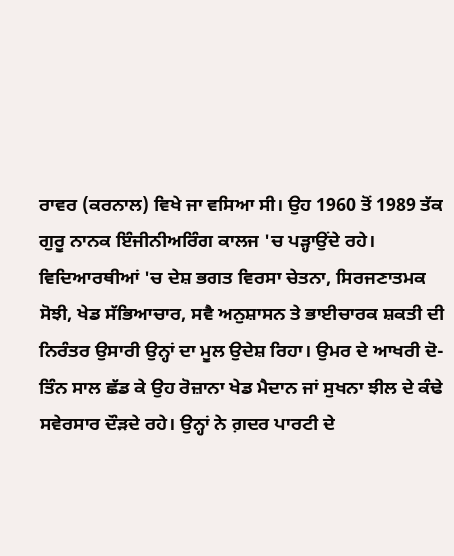ਰਾਵਰ (ਕਰਨਾਲ) ਵਿਖੇ ਜਾ ਵਸਿਆ ਸੀ। ਉਹ 1960 ਤੋਂ 1989 ਤੱਕ ਗੁਰੂ ਨਾਨਕ ਇੰਜੀਨੀਅਰਿੰਗ ਕਾਲਜ 'ਚ ਪੜ੍ਹਾਉਂਦੇ ਰਹੇ। ਵਿਦਿਆਰਥੀਆਂ 'ਚ ਦੇਸ਼ ਭਗਤ ਵਿਰਸਾ ਚੇਤਨਾ, ਸਿਰਜਣਾਤਮਕ ਸੋਝੀ, ਖੇਡ ਸੱਭਿਆਚਾਰ, ਸਵੈ ਅਨੁਸ਼ਾਸਨ ਤੇ ਭਾਈਚਾਰਕ ਸ਼ਕਤੀ ਦੀ ਨਿਰੰਤਰ ਉਸਾਰੀ ਉਨ੍ਹਾਂ ਦਾ ਮੂਲ ਉਦੇਸ਼ ਰਿਹਾ। ਉਮਰ ਦੇ ਆਖਰੀ ਦੋ-ਤਿੰਨ ਸਾਲ ਛੱਡ ਕੇ ਉਹ ਰੋਜ਼ਾਨਾ ਖੇਡ ਮੈਦਾਨ ਜਾਂ ਸੁਖਨਾ ਝੀਲ ਦੇ ਕੰਢੇ ਸਵੇਰਸਾਰ ਦੌੜਦੇ ਰਹੇ। ਉਨ੍ਹਾਂ ਨੇ ਗ਼ਦਰ ਪਾਰਟੀ ਦੇ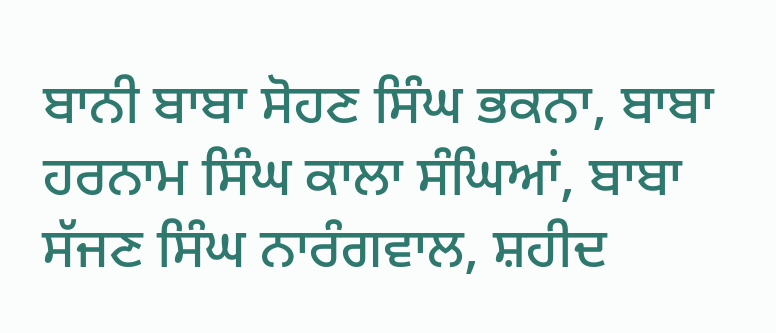ਬਾਨੀ ਬਾਬਾ ਸੋਹਣ ਸਿੰਘ ਭਕਨਾ, ਬਾਬਾ ਹਰਨਾਮ ਸਿੰਘ ਕਾਲਾ ਸੰਘਿਆਂ, ਬਾਬਾ ਸੱਜਣ ਸਿੰਘ ਨਾਰੰਗਵਾਲ, ਸ਼ਹੀਦ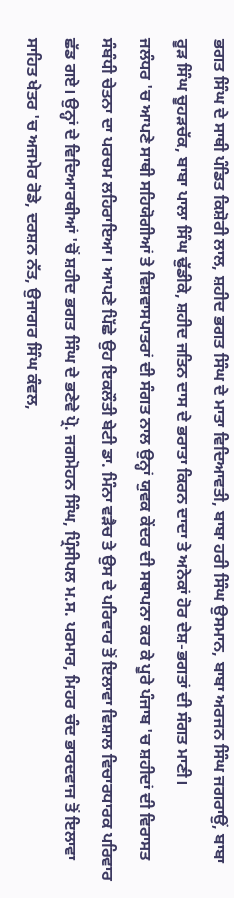ਭਗਤ ਸਿੰਘ ਦੇ ਸਾਥੀ ਪੰਡਿਤ ਕਿਸ਼ੋਰੀ ਲਾਲ, ਸ਼ਹੀਦ ਭਗਤ ਸਿੰਘ ਦੇ ਮਾਤਾ ਵਿਦਿਆਵਤੀ, ਬਾਬਾ ਹਰੀ ਸਿੰਘ ਉਸਮਾਨ, ਬਾਬਾ ਅਰਜਨ ਸਿੰਘ ਜਗਰਾਉਂ, ਬਾਬਾ ਰੂੜ ਸਿੰਘ ਚੂਹੜਚੱਕ, ਬਾਬਾ ਪਾਲਾ ਸਿੰਘ ਢੁੱਡੀਕੇ, ਸ਼ਹੀਦ ਜਤਿਨ ਦਾਸ ਦੇ ਭਰਾਤਾ ਕਿਰਨ ਦਾਦਾ ਤੇ ਅਨੇਕਾਂ ਹੋਰ ਦੇਸ਼-ਭਗਤਾਂ ਦੀ ਸੰਗਤ ਮਾਣੀ।
ਜਲੰਧਰ 'ਚ ਆਪਣੇ ਸਾਥੀ ਸਹਿਯੋਗੀਆਂ ਤੇ ਵਿਸ਼ਵਾਸਪਾਤਰਾਂ ਦੀ ਸੰਗਤ ਨਾਲ ਉਨ੍ਹਾਂ ਯੁਵਕ ਕੇਂਦਰ ਦੀ ਸਥਾਪਨਾ ਕਰ ਕੇ ਪੂਰੇ ਪੰਜਾਬ 'ਚ ਸ਼ਹੀਦਾਂ ਦੀ ਵਿਰਾਸਤ ਸੰਬੰਧੀ ਚੇਤਨਾ ਦਾ ਪਰਚਮ ਲਹਿਰਾਇਆ। ਆਪਣੇ ਪਿੱਛੇ ਉਹ ਇਕਲੌਤੀ ਬੇਟੀ ਡਾ. ਮਿੰਨਾ ਵੜੈਚ ਤੇ ਉਸ ਦੇ ਪਰਿਵਾਰ ਤੋਂ ਇਲਾਵਾ ਵਿਸ਼ਾਲ ਵਿਚਾਰਧਾਰਕ ਪਰਿਵਾਰ ਛੱਡ ਗਏ। ਉਨ੍ਹਾਂ ਦੇ ਵਿਦਿਆਰਥੀਆਂ 'ਚੋਂ ਸ਼ਹੀਦ ਭਗਤ ਸਿੰਘ ਦੇ ਭਣੇਵੇ ਪ੍ਰੋ. ਜਗਮੋਹਨ ਸਿੰਘ, ਪ੍ਰਿੰਸੀਪਲ ਮ.ਸ. ਪਰਮਾਰ, ਮਿਹਰ ਚੰਦ ਭਾਰਦਵਾਜ ਤੋਂ ਇਲਾਵਾ ਸਾਹਿਤ ਖੇਤਰ 'ਚ ਅਜਮੇਰ ਰੋਡੇ, ਦਰਸ਼ਨ ਨੱਤ, ਉਜਾਗਰ ਸਿੰਘ ਕੰਵਲ,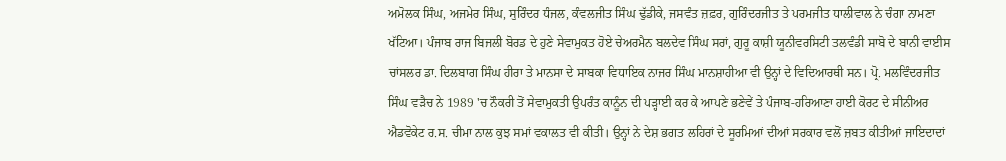ਅਮੋਲਕ ਸਿੰਘ, ਅਜਮੇਰ ਸਿੰਘ, ਸੁਰਿੰਦਰ ਧੰਜਲ, ਕੰਵਲਜੀਤ ਸਿੰਘ ਢੁੱਡੀਕੇ, ਜਸਵੰਤ ਜ਼ਫ਼ਰ, ਗੁਰਿੰਦਰਜੀਤ ਤੇ ਪਰਮਜੀਤ ਧਾਲੀਵਾਲ ਨੇ ਚੰਗਾ ਨਾਮਣਾ ਖੱਟਿਆ। ਪੰਜਾਬ ਰਾਜ ਬਿਜਲੀ ਬੋਰਡ ਦੇ ਹੁਣੇ ਸੇਵਾਮੁਕਤ ਹੋਏ ਚੇਅਰਮੈਨ ਬਲਦੇਵ ਸਿੰਘ ਸਰਾਂ, ਗੁਰੂ ਕਾਸ਼ੀ ਯੂਨੀਵਰਸਿਟੀ ਤਲਵੰਡੀ ਸਾਬੋ ਦੇ ਬਾਨੀ ਵਾਈਸ ਚਾਂਸਲਰ ਡਾ. ਦਿਲਬਾਗ ਸਿੰਘ ਹੀਰਾ ਤੇ ਮਾਨਸਾ ਦੇ ਸਾਬਕਾ ਵਿਧਾਇਕ ਨਾਜਰ ਸਿੰਘ ਮਾਨਸ਼ਾਹੀਆ ਵੀ ਉਨ੍ਹਾਂ ਦੇ ਵਿਦਿਆਰਥੀ ਸਨ। ਪ੍ਰੋ. ਮਲਵਿੰਦਰਜੀਤ ਸਿੰਘ ਵੜੈਚ ਨੇ 1989 'ਚ ਨੌਕਰੀ ਤੋਂ ਸੇਵਾਮੁਕਤੀ ਉਪਰੰਤ ਕਾਨੂੰਨ ਦੀ ਪੜ੍ਹਾਈ ਕਰ ਕੇ ਆਪਣੇ ਭਣੇਵੇਂ ਤੇ ਪੰਜਾਬ-ਹਰਿਆਣਾ ਹਾਈ ਕੋਰਟ ਦੇ ਸੀਨੀਅਰ ਐਡਵੋਕੇਟ ਰ.ਸ. ਚੀਮਾ ਨਾਲ ਕੁਝ ਸਮਾਂ ਵਕਾਲਤ ਵੀ ਕੀਤੀ। ਉਨ੍ਹਾਂ ਨੇ ਦੇਸ਼ ਭਗਤ ਲਹਿਰਾਂ ਦੇ ਸੂਰਮਿਆਂ ਦੀਆਂ ਸਰਕਾਰ ਵਲੋਂ ਜ਼ਬਤ ਕੀਤੀਆਂ ਜਾਇਦਾਦਾਂ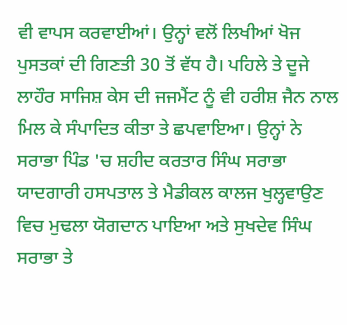ਵੀ ਵਾਪਸ ਕਰਵਾਈਆਂ। ਉਨ੍ਹਾਂ ਵਲੋਂ ਲਿਖੀਆਂ ਖੋਜ ਪੁਸਤਕਾਂ ਦੀ ਗਿਣਤੀ 30 ਤੋਂ ਵੱਧ ਹੈ। ਪਹਿਲੇ ਤੇ ਦੂਜੇ ਲਾਹੌਰ ਸਾਜਿਸ਼ ਕੇਸ ਦੀ ਜਜਮੈਂਟ ਨੂੰ ਵੀ ਹਰੀਸ਼ ਜੈਨ ਨਾਲ ਮਿਲ ਕੇ ਸੰਪਾਦਿਤ ਕੀਤਾ ਤੇ ਛਪਵਾਇਆ। ਉਨ੍ਹਾਂ ਨੇ ਸਰਾਭਾ ਪਿੰਡ 'ਚ ਸ਼ਹੀਦ ਕਰਤਾਰ ਸਿੰਘ ਸਰਾਭਾ ਯਾਦਗਾਰੀ ਹਸਪਤਾਲ ਤੇ ਮੈਡੀਕਲ ਕਾਲਜ ਖੁਲ੍ਹਵਾਉਣ ਵਿਚ ਮੁਢਲਾ ਯੋਗਦਾਨ ਪਾਇਆ ਅਤੇ ਸੁਖਦੇਵ ਸਿੰਘ ਸਰਾਭਾ ਤੇ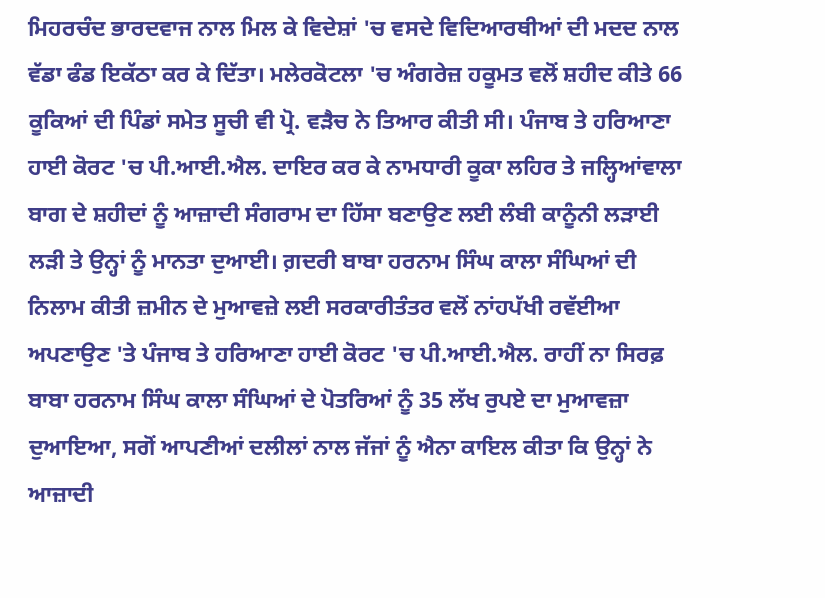ਮਿਹਰਚੰਦ ਭਾਰਦਵਾਜ ਨਾਲ ਮਿਲ ਕੇ ਵਿਦੇਸ਼ਾਂ 'ਚ ਵਸਦੇ ਵਿਦਿਆਰਥੀਆਂ ਦੀ ਮਦਦ ਨਾਲ ਵੱਡਾ ਫੰਡ ਇਕੱਠਾ ਕਰ ਕੇ ਦਿੱਤਾ। ਮਲੇਰਕੋਟਲਾ 'ਚ ਅੰਗਰੇਜ਼ ਹਕੂਮਤ ਵਲੋਂ ਸ਼ਹੀਦ ਕੀਤੇ 66 ਕੂਕਿਆਂ ਦੀ ਪਿੰਡਾਂ ਸਮੇਤ ਸੂਚੀ ਵੀ ਪ੍ਰੋ. ਵੜੈਚ ਨੇ ਤਿਆਰ ਕੀਤੀ ਸੀ। ਪੰਜਾਬ ਤੇ ਹਰਿਆਣਾ ਹਾਈ ਕੋਰਟ 'ਚ ਪੀ.ਆਈ.ਐਲ. ਦਾਇਰ ਕਰ ਕੇ ਨਾਮਧਾਰੀ ਕੂਕਾ ਲਹਿਰ ਤੇ ਜਲ੍ਹਿਆਂਵਾਲਾ ਬਾਗ ਦੇ ਸ਼ਹੀਦਾਂ ਨੂੰ ਆਜ਼ਾਦੀ ਸੰਗਰਾਮ ਦਾ ਹਿੱਸਾ ਬਣਾਉਣ ਲਈ ਲੰਬੀ ਕਾਨੂੰਨੀ ਲੜਾਈ ਲੜੀ ਤੇ ਉਨ੍ਹਾਂ ਨੂੰ ਮਾਨਤਾ ਦੁਆਈ। ਗ਼ਦਰੀ ਬਾਬਾ ਹਰਨਾਮ ਸਿੰਘ ਕਾਲਾ ਸੰਘਿਆਂ ਦੀ ਨਿਲਾਮ ਕੀਤੀ ਜ਼ਮੀਨ ਦੇ ਮੁਆਵਜ਼ੇ ਲਈ ਸਰਕਾਰੀਤੰਤਰ ਵਲੋਂ ਨਾਂਹਪੱਖੀ ਰਵੱਈਆ ਅਪਣਾਉਣ 'ਤੇ ਪੰਜਾਬ ਤੇ ਹਰਿਆਣਾ ਹਾਈ ਕੋਰਟ 'ਚ ਪੀ.ਆਈ.ਐਲ. ਰਾਹੀਂ ਨਾ ਸਿਰਫ਼ ਬਾਬਾ ਹਰਨਾਮ ਸਿੰਘ ਕਾਲਾ ਸੰਘਿਆਂ ਦੇ ਪੋਤਰਿਆਂ ਨੂੰ 35 ਲੱਖ ਰੁਪਏ ਦਾ ਮੁਆਵਜ਼ਾ ਦੁਆਇਆ, ਸਗੋਂ ਆਪਣੀਆਂ ਦਲੀਲਾਂ ਨਾਲ ਜੱਜਾਂ ਨੂੰ ਐਨਾ ਕਾਇਲ ਕੀਤਾ ਕਿ ਉਨ੍ਹਾਂ ਨੇ ਆਜ਼ਾਦੀ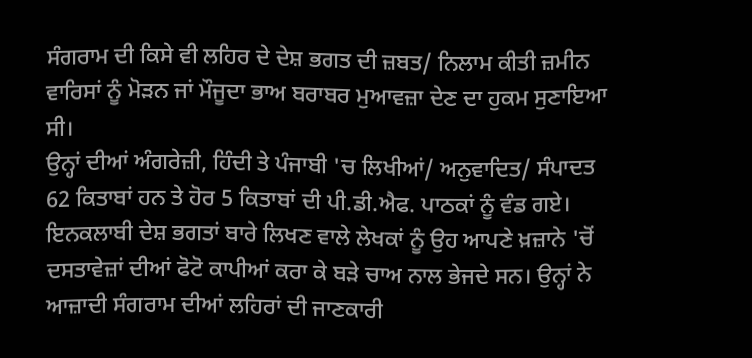ਸੰਗਰਾਮ ਦੀ ਕਿਸੇ ਵੀ ਲਹਿਰ ਦੇ ਦੇਸ਼ ਭਗਤ ਦੀ ਜ਼ਬਤ/ ਨਿਲਾਮ ਕੀਤੀ ਜ਼ਮੀਨ ਵਾਰਿਸਾਂ ਨੂੰ ਮੋੜਨ ਜਾਂ ਮੌਜੂਦਾ ਭਾਅ ਬਰਾਬਰ ਮੁਆਵਜ਼ਾ ਦੇਣ ਦਾ ਹੁਕਮ ਸੁਣਾਇਆ ਸੀ।
ਉਨ੍ਹਾਂ ਦੀਆਂ ਅੰਗਰੇਜ਼ੀ, ਹਿੰਦੀ ਤੇ ਪੰਜਾਬੀ 'ਚ ਲਿਖੀਆਂ/ ਅਨੁਵਾਦਿਤ/ ਸੰਪਾਦਤ 62 ਕਿਤਾਬਾਂ ਹਨ ਤੇ ਹੋਰ 5 ਕਿਤਾਬਾਂ ਦੀ ਪੀ.ਡੀ.ਐਫ. ਪਾਠਕਾਂ ਨੂੰ ਵੰਡ ਗਏ। ਇਨਕਲਾਬੀ ਦੇਸ਼ ਭਗਤਾਂ ਬਾਰੇ ਲਿਖਣ ਵਾਲੇ ਲੇਖਕਾਂ ਨੂੰ ਉਹ ਆਪਣੇ ਖ਼ਜ਼ਾਨੇ 'ਚੋਂ ਦਸਤਾਵੇਜ਼ਾਂ ਦੀਆਂ ਫੋਟੋ ਕਾਪੀਆਂ ਕਰਾ ਕੇ ਬੜੇ ਚਾਅ ਨਾਲ ਭੇਜਦੇ ਸਨ। ਉਨ੍ਹਾਂ ਨੇ ਆਜ਼ਾਦੀ ਸੰਗਰਾਮ ਦੀਆਂ ਲਹਿਰਾਂ ਦੀ ਜਾਣਕਾਰੀ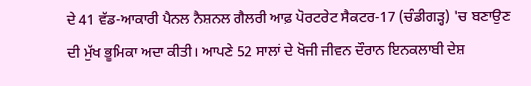ਦੇ 41 ਵੱਡ-ਆਕਾਰੀ ਪੈਨਲ ਨੈਸ਼ਨਲ ਗੈਲਰੀ ਆਫ਼ ਪੋਰਟਰੇਟ ਸੈਕਟਰ-17 (ਚੰਡੀਗੜ੍ਹ) 'ਚ ਬਣਾਉਣ ਦੀ ਮੁੱਖ ਭੂਮਿਕਾ ਅਦਾ ਕੀਤੀ। ਆਪਣੇ 52 ਸਾਲਾਂ ਦੇ ਖੋਜੀ ਜੀਵਨ ਦੌਰਾਨ ਇਨਕਲਾਬੀ ਦੇਸ਼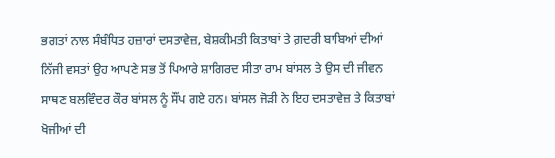ਭਗਤਾਂ ਨਾਲ ਸੰਬੰਧਿਤ ਹਜ਼ਾਰਾਂ ਦਸਤਾਵੇਜ਼, ਬੇਸ਼ਕੀਮਤੀ ਕਿਤਾਬਾਂ ਤੇ ਗ਼ਦਰੀ ਬਾਬਿਆਂ ਦੀਆਂ ਨਿੱਜੀ ਵਸਤਾਂ ਉਹ ਆਪਣੇ ਸਭ ਤੋਂ ਪਿਆਰੇ ਸ਼ਾਗਿਰਦ ਸੀਤਾ ਰਾਮ ਬਾਂਸਲ ਤੇ ਉਸ ਦੀ ਜੀਵਨ ਸਾਥਣ ਬਲਵਿੰਦਰ ਕੌਰ ਬਾਂਸਲ ਨੂੰ ਸੌਂਪ ਗਏ ਹਨ। ਬਾਂਸਲ ਜੋੜੀ ਨੇ ਇਹ ਦਸਤਾਵੇਜ਼ ਤੇ ਕਿਤਾਬਾਂ ਖੋਜੀਆਂ ਦੀ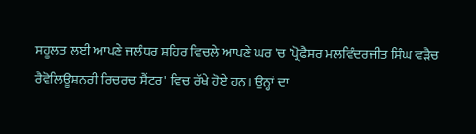ਸਹੂਲਤ ਲਈ ਆਪਣੇ ਜਲੰਧਰ ਸ਼ਹਿਰ ਵਿਚਲੇ ਆਪਣੇ ਘਰ 'ਚ 'ਪ੍ਰੋਫੈਸਰ ਮਲਵਿੰਦਰਜੀਤ ਸਿੰਘ ਵੜੈਚ ਰੈਵੋਲਿਊਸ਼ਨਰੀ ਰਿਚਰਚ ਸੈਂਟਰ' ਵਿਚ ਰੱਖੇ ਹੋਏ ਹਨ। ਉਨ੍ਹਾਂ ਦਾ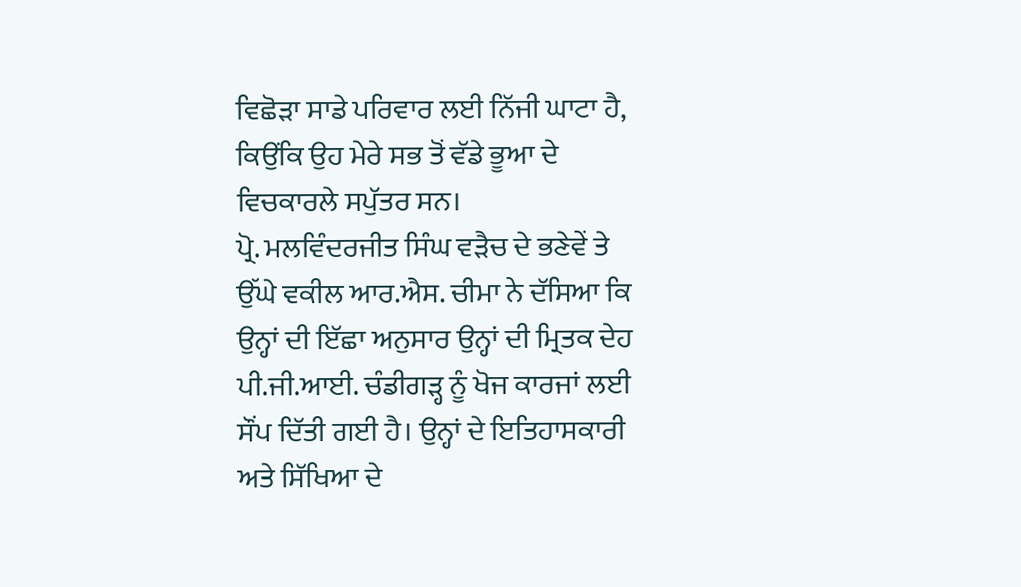ਵਿਛੋੜਾ ਸਾਡੇ ਪਰਿਵਾਰ ਲਈ ਨਿੱਜੀ ਘਾਟਾ ਹੈ, ਕਿਉਂਕਿ ਉਹ ਮੇਰੇ ਸਭ ਤੋਂ ਵੱਡੇ ਭੂਆ ਦੇ ਵਿਚਕਾਰਲੇ ਸਪੁੱਤਰ ਸਨ।
ਪ੍ਰੋ. ਮਲਵਿੰਦਰਜੀਤ ਸਿੰਘ ਵੜੈਚ ਦੇ ਭਣੇਵੇਂ ਤੇ ਉੱਘੇ ਵਕੀਲ ਆਰ.ਐਸ. ਚੀਮਾ ਨੇ ਦੱਸਿਆ ਕਿ ਉਨ੍ਹਾਂ ਦੀ ਇੱਛਾ ਅਨੁਸਾਰ ਉਨ੍ਹਾਂ ਦੀ ਮ੍ਰਿਤਕ ਦੇਹ ਪੀ.ਜੀ.ਆਈ. ਚੰਡੀਗੜ੍ਹ ਨੂੰ ਖੋਜ ਕਾਰਜਾਂ ਲਈ ਸੌਂਪ ਦਿੱਤੀ ਗਈ ਹੈ। ਉਨ੍ਹਾਂ ਦੇ ਇਤਿਹਾਸਕਾਰੀ ਅਤੇ ਸਿੱਖਿਆ ਦੇ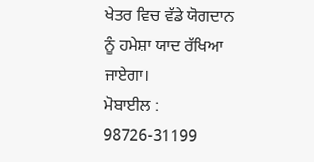ਖੇਤਰ ਵਿਚ ਵੱਡੇ ਯੋਗਦਾਨ ਨੂੰ ਹਮੇਸ਼ਾ ਯਾਦ ਰੱਖਿਆ ਜਾਏਗਾ।
ਮੋਬਾਈਲ : 98726-31199